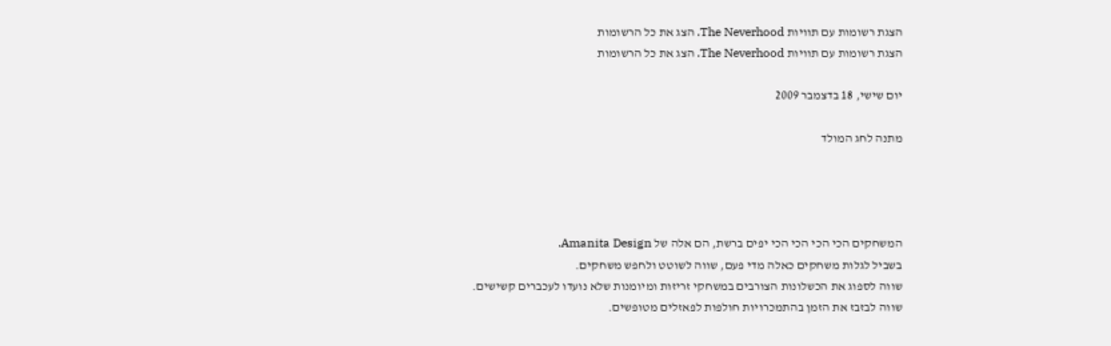הצגת רשומות עם תוויות The Neverhood. הצג את כל הרשומות
הצגת רשומות עם תוויות The Neverhood. הצג את כל הרשומות

יום שישי, 18 בדצמבר 2009

מתנה לחג המולד




המשחקים הכי הכי הכי הכי יפים ברשת, הם אלה של Amanita Design.
בשביל לגלות משחקים כאלה מדי פעם, שווה לשוטט ולחפש משחקים.
שווה לספוג את הכשלונות הצורבים במשחקי זריזות ומיומנות שלא נועדו לעכברים קשישים.
שווה לבזבז את הזמן בהתמכרויות חולפות לפאזלים מטופשים.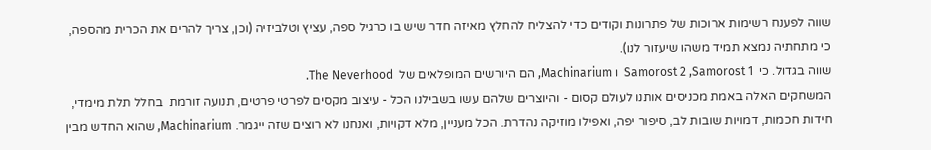שווה לפענח רשימות ארוכות של פתרונות וקודים כדי להצליח להחלץ מאיזה חדר שיש בו כרגיל ספה, עציץ וטלביזיה (וכן, צריך להרים את הכרית מהספה, כי מתחתיה נמצא תמיד משהו שיעזור לנו).
שווה בגדול. כי  Samorost 2 ,Samorost 1  ו Machinarium, הם היורשים המופלאים של  The Neverhood.
המשחקים האלה באמת מכניסים אותנו לעולם קסום - והיוצרים שלהם עשו בשבילנו הכל - עיצוב מקסים לפרטי פרטים, תנועה זורמת  בחלל תלת מימדי, חידות חכמות, דמויות שובות לב, סיפור יפה, ואפילו מוזיקה נהדרת. הכל מעניין, מלא דקויות, ואנחנו לא רוצים שזה ייגמר. Machinarium, שהוא החדש מבין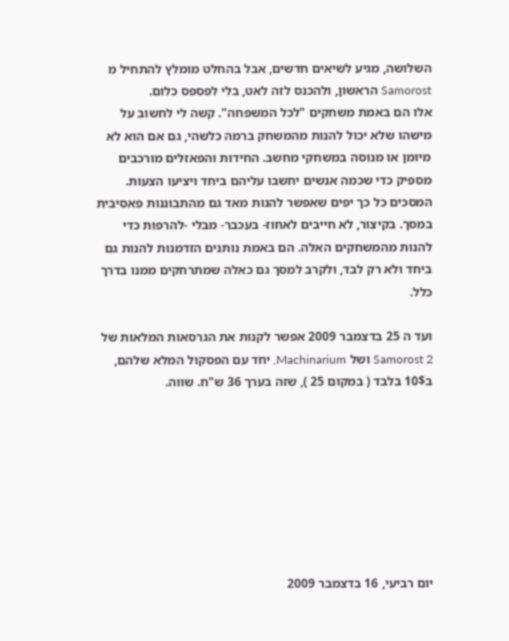השלושה, מגיע לשיאים חדשים, אבל בהחלט מומלץ להתחיל מ Samorost הראשון, ולהכנס לזה לאט, בלי לפספס כלום.
אלו הם באמת משחקים "לכל המשפחה". קשה לי לחשוב על מישהו שלא יכול להנות מהמשחק ברמה כלשהי, גם אם הוא לא מיומן או מנוסה במשחקי מחשב. החידות והפאזלים מורכבים מספיק כדי שכמה אנשים יחשבו עליהם ביחד ויציעו הצעות. המסכים כל כך יפים שאפשר להנות מאד גם מהתבוננות פאסיבית במסך. בקיצור, לא חייבים לאחוז- בעכבר- מבלי -להרפות כדי להנות מהמשחקים האלה. הם באמת נותנים הזדמנות להנות גם ביחד ולא רק לבד, ולקרב למסך גם כאלה שמתרחקים ממנו בדרך כלל.

ועד ה 25 בדצמבר 2009 אפשר לקנות את הגרסאות המלאות של Samorost 2 ושל Machinarium, יחד עם הפסקול המלא שלהם, ב10$ בלבד ( במקום 25 ), שזה בערך 36 ש"ח. שווה.








יום רביעי, 16 בדצמבר 2009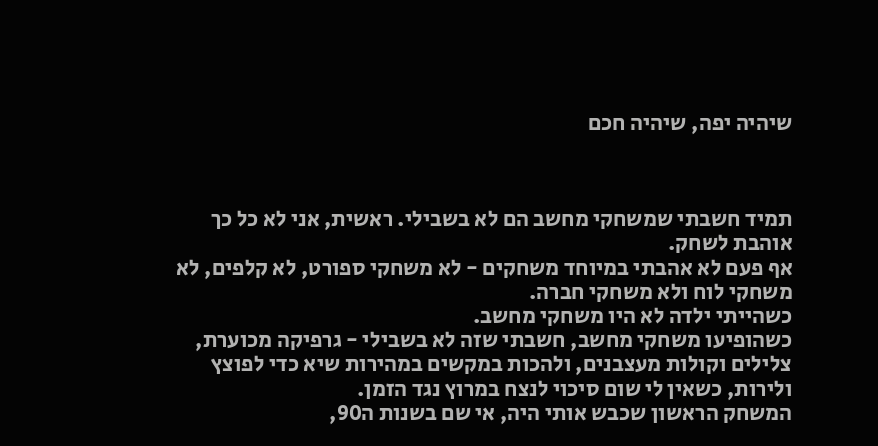שיהיה יפה, שיהיה חכם



תמיד חשבתי שמשחקי מחשב הם לא בשבילי. ראשית, אני לא כל כך אוהבת לשחק.
אף פעם לא אהבתי במיוחד משחקים - לא משחקי ספורט, לא קלפים, לא משחקי לוח ולא משחקי חברה.
כשהייתי ילדה לא היו משחקי מחשב.
כשהופיעו משחקי מחשב, חשבתי שזה לא בשבילי - גרפיקה מכוערת, צלילים וקולות מעצבנים, ולהכות במקשים במהירות שיא כדי לפוצץ ולירות, כשאין לי שום סיכוי לנצח במרוץ נגד הזמן.
המשחק הראשון שכבש אותי היה, אי שם בשנות ה90,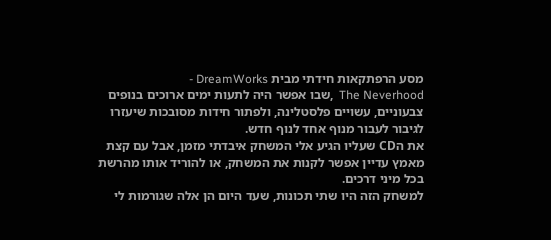מסע הרפתקאות חידתי מבית DreamWorks -
The Neverhood  ,שבו אפשר היה לתעות ימים ארוכים בנופים צבעוניים, עשויים פלסטלינה, ולפתור חידות מסובכות שיעזרו לגיבור לעבור מנוף אחד לנוף חדש.
את הCD שעליו הגיע אלי המשחק איבדתי מזמן, אבל עם קצת מאמץ עדיין אפשר לקנות את המשחק, או להוריד אותו מהרשת בכל מיני דרכים.
למשחק הזה היו שתי תכונות, שעד היום הן אלה שגורמות לי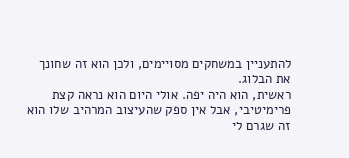להתעניין במשחקים מסויימים, ולכן הוא זה שחונך את הבלוג.
ראשית, הוא היה יפה. אולי היום הוא נראה קצת פרימיטיבי, אבל אין ספק שהעיצוב המרהיב שלו הוא זה שגרם לי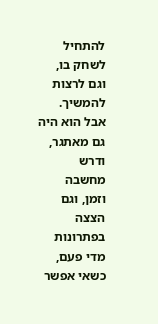להתחיל לשחק בו, וגם לרצות להמשיך.
אבל הוא היה גם מאתגר, ודרש מחשבה וזמן, וגם הצצה בפתרונות מדי פעם, כשאי אפשר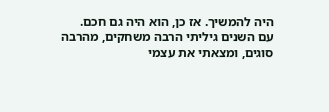היה להמשיך. אז כן, הוא היה גם חכם.
עם השנים גיליתי הרבה משחקים, מהרבה סוגים, ומצאתי את עצמי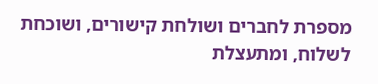מספרת לחברים ושולחת קישורים, ושוכחת לשלוח, ומתעצלת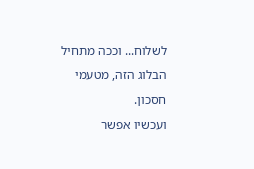לשלוח... וככה מתחיל הבלוג הזה, מטעמי חסכון.
ועכשיו אפשר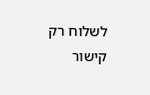לשלוח רק קישור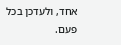אחד, ולעדכן בכל פעם.